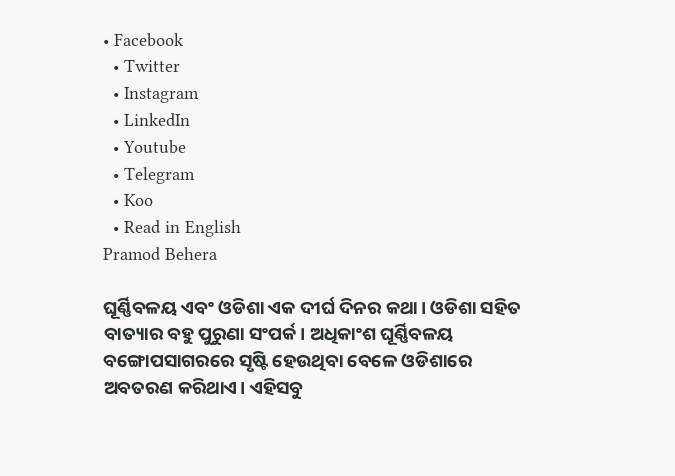• Facebook
  • Twitter
  • Instagram
  • LinkedIn
  • Youtube
  • Telegram
  • Koo
  • Read in English
Pramod Behera

ଘୂର୍ଣ୍ଣିବଳୟ ଏବଂ ଓଡିଶା ଏକ ଦୀର୍ଘ ଦିନର କଥା। ଓଡିଶା ସହିତ ବାତ୍ୟାର ବହୁ ପୁରୁଣା ସଂପର୍କ। ଅଧିକାଂଶ ଘୂର୍ଣ୍ଣିବଳୟ ବଙ୍ଗୋପସାଗରରେ ସୃଷ୍ଟି ହେଉଥିବା ବେଳେ ଓଡିଶାରେ ଅବତରଣ କରିଥାଏ। ଏହିସବୁ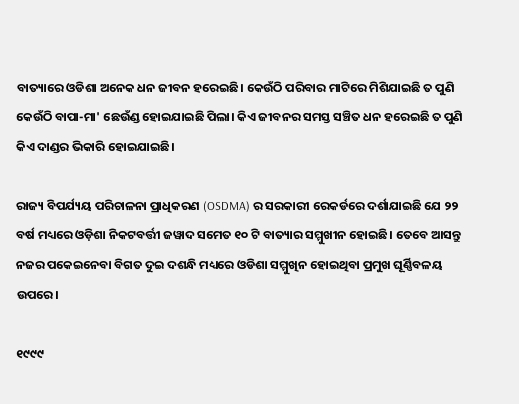ବାତ୍ୟାରେ ଓଡିଶା ଅନେକ ଧନ ଜୀବନ ହରେଇଛି। କେଉଁଠି ପରିବାର ମାଟିରେ ମିଶିଯାଇଛି ତ ପୁଣି କେଉଁଠି ବାପା-ମା' ଛେଉଁଣ୍ଡ ହୋଇଯାଇଛି ପିଲା। କିଏ ଜୀବନର ସମସ୍ତ ସଞ୍ଚିତ ଧନ ହରେଇଛି ତ ପୁଣି କିଏ ଦାଣ୍ଡର ଭିକାରି ହୋଇଯାଇଛି।

ରାଜ୍ୟ ବିପର୍ଯ୍ୟୟ ପରିଚାଳନା ପ୍ରାଧିକରଣ (OSDMA) ର ସରକାରୀ ରେକର୍ଡରେ ଦର୍ଶାଯାଇଛି ଯେ ୨୨ ବର୍ଷ ମଧ୍ୟରେ ଓଡ଼ିଶା ନିକଟବର୍ତ୍ତୀ ଜୱାଦ ସମେତ ୧୦ ଟି ବାତ୍ୟାର ସମ୍ମୁଖୀନ ହୋଇଛି। ତେବେ ଆସନ୍ତୁ ନଜର ପକେଇନେବା ବିଗତ ଦୁଇ ଦଶନ୍ଧି ମଧ୍ୟରେ ଓଡିଶା ସମ୍ମୁଖିନ ହୋଇଥିବା ପ୍ରମୁଖ ଘୂର୍ଣ୍ଣିବଳୟ ଉପରେ।

୧୯୯୯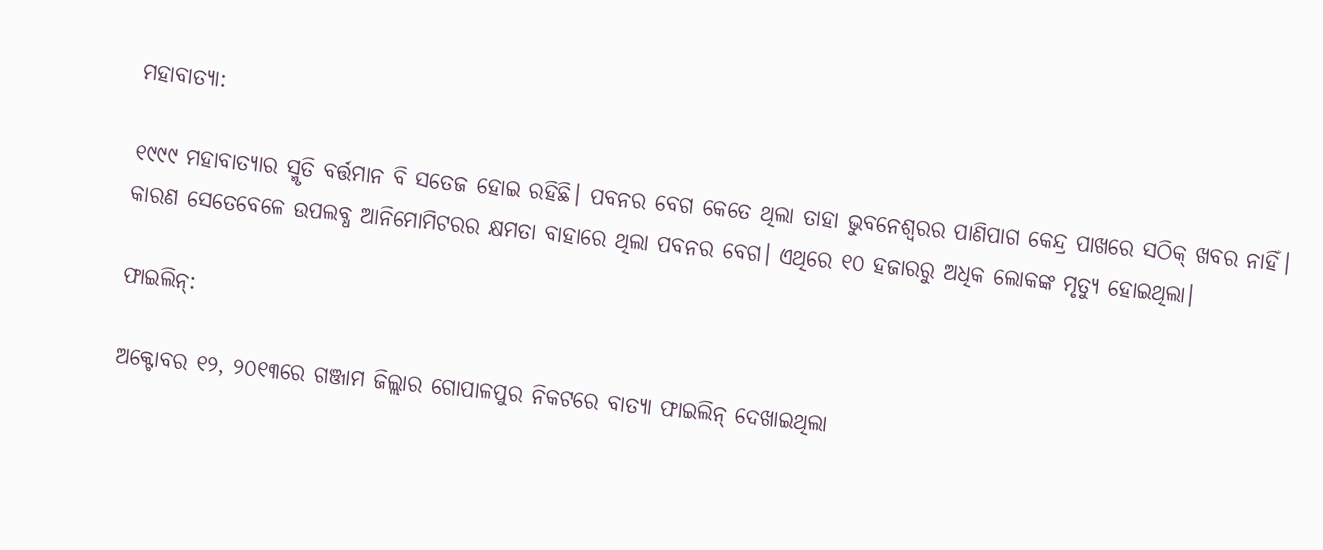ମହାବାତ୍ୟା:

୧୯୯୯ ମହାବାତ୍ୟାର ସ୍ମୃତି ବର୍ତ୍ତମାନ ବି ସତେଜ ହୋଇ ରହିଛି। ପବନର ବେଗ କେତେ ଥିଲା ତାହା ଭୁବନେଶ୍ୱରର ପାଣିପାଗ କେନ୍ଦ୍ର ପାଖରେ ସଠିକ୍ ଖବର ନାହିଁ। କାରଣ ସେତେବେଳେ ଉପଲବ୍ଧ ଆନିମୋମିଟରର କ୍ଷମତା ବାହାରେ ଥିଲା ପବନର ବେଗ। ଏଥିରେ ୧୦ ହଜାରରୁ ଅଧିକ ଲୋକଙ୍କ ମୃତ୍ୟୁ ହୋଇଥିଲା।

ଫାଇଲିନ୍:

ଅକ୍ଟୋବର ୧୨, ୨୦୧୩ରେ ଗଞ୍ଜାମ ଜିଲ୍ଲାର ଗୋପାଳପୁର ନିକଟରେ ବାତ୍ୟା ଫାଇଲିନ୍ ଦେଖାଇଥିଲା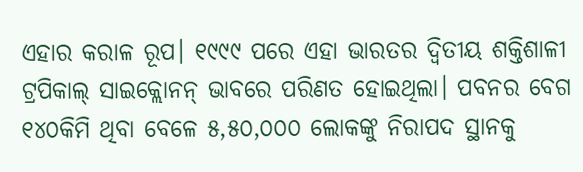ଏହାର କରାଳ ରୂପ। ୧୯୯୯ ପରେ ଏହା ଭାରତର ଦ୍ୱିତୀୟ ଶକ୍ତିଶାଳୀ ଟ୍ରପିକାଲ୍ ସାଇକ୍ଲୋନନ୍ ଭାବରେ ପରିଣତ ହୋଇଥିଲା। ପବନର ବେଗ ୧୪୦କିମି ଥିବା ବେଳେ ୫,୫୦,୦୦୦ ଲୋକଙ୍କୁ ନିରାପଦ ସ୍ଥାନକୁ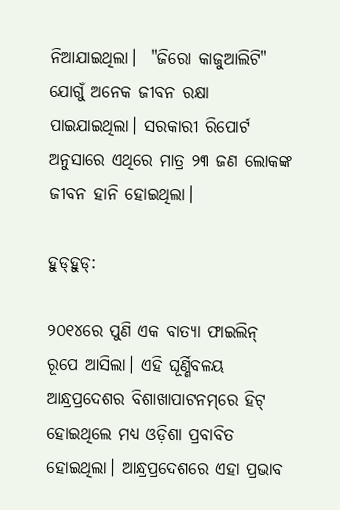ନିଆଯାଇଥିଲା।  "ଜିରୋ କାଜୁଆଲିଟି" ଯୋଗୁଁ ଅନେକ ଜୀବନ ରକ୍ଷା ପାଇଯାଇଥିଲା। ସରକାରୀ ରିପୋର୍ଟ ଅନୁସାରେ ଏଥିରେ ମାତ୍ର ୨୩ ଜଣ ଲୋକଙ୍କ ଜୀବନ ହାନି ହୋଇଥିଲା।

ହୁଡ୍‌ହୁଡ୍:

୨୦୧୪ରେ ପୁଣି ଏକ ବାତ୍ୟା ଫାଇଲିନ୍ ରୂପେ ଆସିଲା। ଏହି ଘୂର୍ଣ୍ଣିବଳୟ ଆନ୍ଧ୍ରପ୍ରଦେଶର ବିଶାଖାପାଟନମ୍‌ରେ ହିଟ୍ ହୋଇଥିଲେ ମଧ୍ୟ ଓଡ଼ିଶା ପ୍ରବାବିତ ହୋଇଥିଲା। ଆନ୍ଧ୍ରପ୍ରଦେଶରେ ଏହା ପ୍ରଭାବ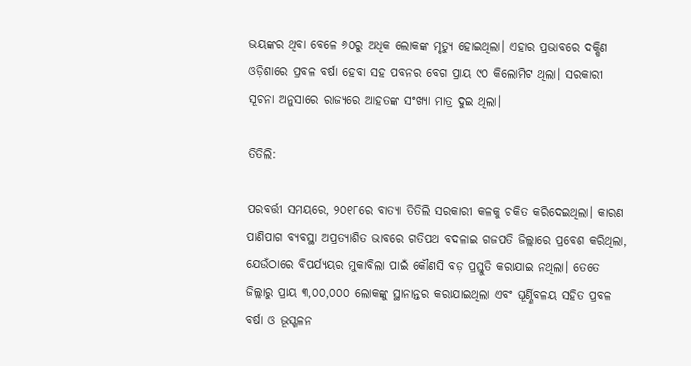ଭୟଙ୍କର ଥିବା ବେଳେ ୬୦ରୁ ଅଧିକ ଲୋକଙ୍କ ମୃତ୍ୟୁ ହୋଇଥିଲା। ଏହାର ପ୍ରଭାବରେ ଦକ୍ଷିଣ ଓଡ଼ିଶାରେ ପ୍ରବଳ ବର୍ଷା ହେବା ସହ ପବନର ବେଗ ପ୍ରାୟ ୯୦ କିଲୋମିଟ ଥିଲା। ସରକାରୀ ସୂଚନା ଅନୁସାରେ ରାଜ୍ୟରେ ଆହତଙ୍କ ସଂଖ୍ୟା ମାତ୍ର ଦୁଇ ଥିଲା।

ତିତିଲି:

ପରବର୍ତ୍ତୀ ସମୟରେ, ୨୦୧୮ରେ ବାତ୍ୟା ତିତିଲି ସରକାରୀ କଳକୁ ଚକିତ କରିଦେଇଥିଲା। କାରଣ ପାଣିପାଗ ବ୍ୟବସ୍ଥା ଅପ୍ରତ୍ୟାଶିତ ଭାବରେ ଗତିପଥ ବଦଳାଇ ଗଜପତି ଜିଲ୍ଲାରେ ପ୍ରବେଶ କରିଥିଲା, ଯେଉଁଠାରେ ବିପର୍ଯ୍ୟୟର ମୁକାବିଲା ପାଇଁ କୌଣସି ବଡ଼ ପ୍ରସ୍ତୁତି କରାଯାଇ ନଥିଲା। ତେତେ ଜିଲ୍ଲାରୁ ପ୍ରାୟ ୩,୦୦,୦୦୦ ଲୋକଙ୍କୁ ସ୍ଥାନାନ୍ତର କରାଯାଇଥିଲା ଏବଂ ଘୂର୍ଣ୍ଣିବଳୟ ସହିତ ପ୍ରବଳ ବର୍ଷା ଓ ଭୂସ୍ଖଳନ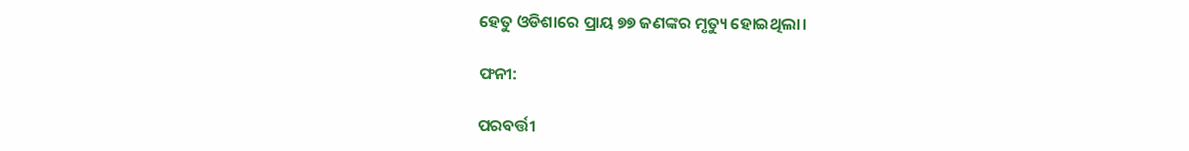ହେତୁ ଓଡିଶାରେ ପ୍ରାୟ ୭୭ ଜଣଙ୍କର ମୃତ୍ୟୁ ହୋଇଥିଲା।

ଫନୀ:

ପରବର୍ତ୍ତୀ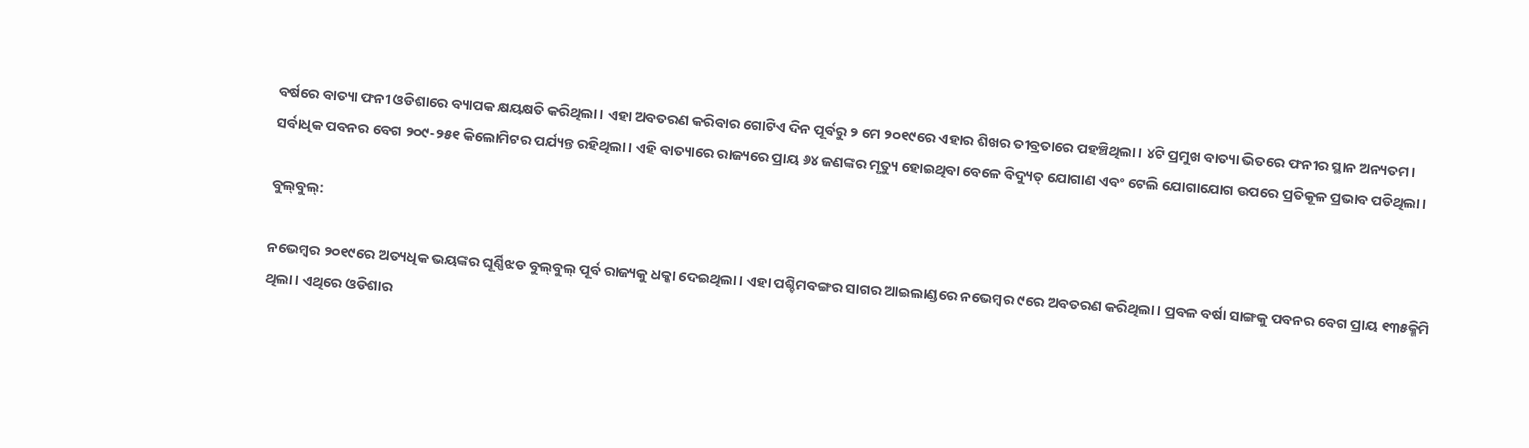ବର୍ଷରେ ବାତ୍ୟା ଫନୀ ଓଡିଶାରେ ବ୍ୟାପକ କ୍ଷୟକ୍ଷତି କରିଥିଲା। ଏହା ଅବତରଣ କରିବାର ଗୋଟିଏ ଦିନ ପୂର୍ବରୁ ୨ ମେ ୨୦୧୯ରେ ଏହାର ଶିଖର ତୀବ୍ରତାରେ ପହଞ୍ଚିଥିଲା। ୪ଟି ପ୍ରମୁଖ ବାତ୍ୟା ଭିତରେ ଫନୀର ସ୍ଥାନ ଅନ୍ୟତମ। ସର୍ବାଧିକ ପବନର ବେଗ ୨୦୯-୨୫୧ କିଲୋମିଟର ପର୍ଯ୍ୟନ୍ତ ରହିଥିଲା। ଏହି ବାତ୍ୟାରେ ରାଜ୍ୟରେ ପ୍ରାୟ ୬୪ ଜଣଙ୍କର ମୃତ୍ୟୁ ହୋଇଥିବା ବେଳେ ବିଦ୍ୟୁତ୍ ଯୋଗାଣ ଏବଂ ଟେଲି ଯୋଗାଯୋଗ ଉପରେ ପ୍ରତିକୂଳ ପ୍ରଭାବ ପଡିଥିଲା।

ବୁଲ୍‌ବୁଲ୍:

ନଭେମ୍ବର ୨୦୧୯ରେ ଅତ୍ୟଧିକ ଭୟଙ୍କର ଘୂର୍ଣ୍ଣିଝଡ ବୁଲ୍‌ବୁଲ୍‌ ପୂର୍ବ ରାଜ୍ୟକୁ ଧକ୍କା ଦେଇଥିଲା। ଏହା ପଶ୍ଚିମବଙ୍ଗର ସାଗର ଆଇଲାଣ୍ଡରେ ନଭେମ୍ବର ୯ରେ ଅବତରଣ କରିଥିଲା। ପ୍ରବଳ ବର୍ଷା ସାଙ୍ଗକୁ ପବନର ବେଗ ପ୍ରାୟ ୧୩୫କ୍ମିମି ଥିଲା। ଏଥିରେ ଓଡିଶାର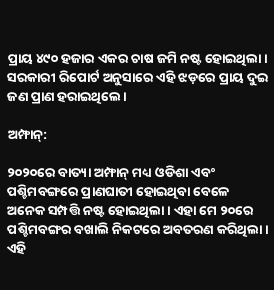ପ୍ରାୟ ୪୯୦ ହଜାର ଏକର ଚାଷ ଜମି ନଷ୍ଟ ହୋଇଥିଲା। ସରକାରୀ ରିପୋର୍ଟ ଅନୁସାରେ ଏହି ଝଡ଼ରେ ପ୍ରାୟ ଦୁଇ ଜଣ ପ୍ରାଣ ହରାଇଥିଲେ।

ଅମ୍ଫାନ୍:

୨୦୨୦ରେ ବାତ୍ୟା ଅମ୍ଫାନ୍ ମଧ୍ୟ ଓଡିଶା ଏବଂ ପଶ୍ଚିମବଙ୍ଗରେ ପ୍ରାଣଘାତୀ ହୋଇଥିବା ବେଳେ ଅନେକ ସମ୍ପତ୍ତି ନଷ୍ଟ ହୋଇଥିଲା। ଏହା ମେ ୨୦ରେ ପଶ୍ଚିମବଙ୍ଗର ବଖାଲି ନିକଟରେ ଅବତରଣ କରିଥିଲା। ଏହି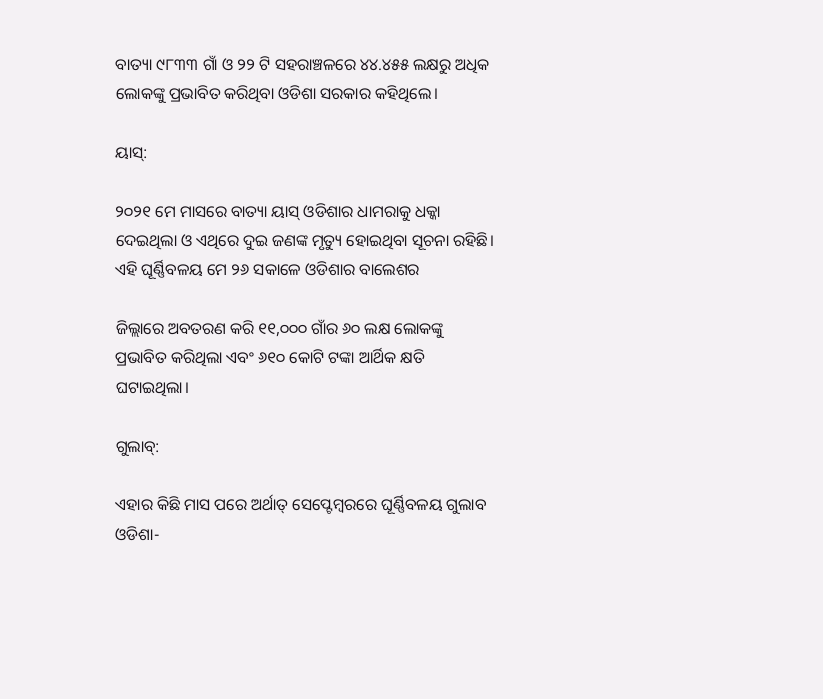ବାତ୍ୟା ୯୮୩୩ ଗାଁ ଓ ୨୨ ଟି ସହରାଞ୍ଚଳରେ ୪୪.୪୫୫ ଲକ୍ଷରୁ ଅଧିକ ଲୋକଙ୍କୁ ପ୍ରଭାବିତ କରିଥିବା ଓଡିଶା ସରକାର କହିଥିଲେ।

ୟାସ୍:

୨୦୨୧ ମେ ମାସରେ ବାତ୍ୟା ୟାସ୍ ଓଡିଶାର ଧାମରାକୁ ଧକ୍କା ଦେଇଥିଲା ଓ ଏଥିରେ ଦୁଇ ଜଣଙ୍କ ମୃତ୍ୟୁ ହୋଇଥିବା ସୂଚନା ରହିଛି। ଏହି ଘୂର୍ଣ୍ଣିବଳୟ ମେ ୨୬ ସକାଳେ ଓଡିଶାର ବାଲେଶର

ଜିଲ୍ଲାରେ ଅବତରଣ କରି ୧୧,୦୦୦ ଗାଁର ୬୦ ଲକ୍ଷ ଲୋକଙ୍କୁ ପ୍ରଭାବିତ କରିଥିଲା ଏବଂ ୬୧୦ କୋଟି ଟଙ୍କା ଆର୍ଥିକ କ୍ଷତି ଘଟାଇଥିଲା।

ଗୁଲାବ୍:

ଏହାର କିଛି ମାସ ପରେ ଅର୍ଥାତ୍ ସେପ୍ଟେମ୍ବରରେ ଘୂର୍ଣ୍ଣିବଳୟ ଗୁଲାବ ଓଡିଶା-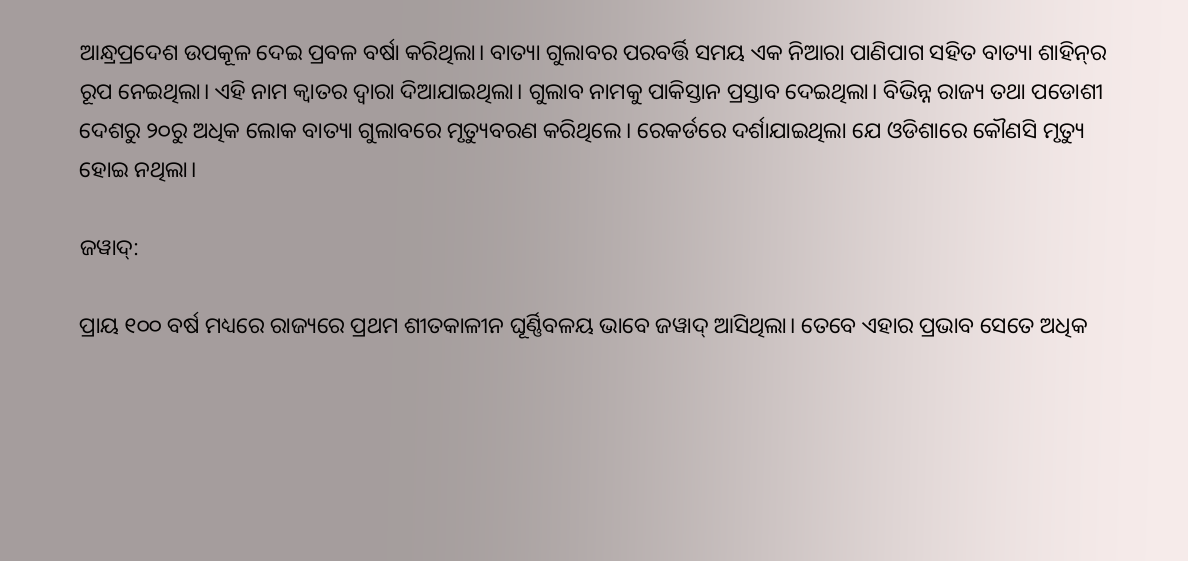ଆନ୍ଧ୍ରପ୍ରଦେଶ ଉପକୂଳ ଦେଇ ପ୍ରବଳ ବର୍ଷା କରିଥିଲା। ବାତ୍ୟା ଗୁଲାବର ପରବର୍ତ୍ତି ସମୟ ଏକ ନିଆରା ପାଣିପାଗ ସହିତ ବାତ୍ୟା ଶାହିନ୍‌ର ରୂପ ନେଇଥିଲା। ଏହି ନାମ କ୍ୱାତର ଦ୍ୱାରା ଦିଆଯାଇଥିଲା। ଗୁଲାବ ନାମକୁ ପାକିସ୍ତାନ ପ୍ରସ୍ତାବ ଦେଇଥିଲା। ବିଭିନ୍ନ ରାଜ୍ୟ ତଥା ପଡୋଶୀ ଦେଶରୁ ୨୦ରୁ ଅଧିକ ଲୋକ ବାତ୍ୟା ଗୁଲାବରେ ମୃତ୍ୟୁବରଣ କରିଥିଲେ। ରେକର୍ଡରେ ଦର୍ଶାଯାଇଥିଲା ଯେ ଓଡିଶାରେ କୌଣସି ମୃତ୍ୟୁ ହୋଇ ନଥିଲା।

ଜୱାଦ୍:

ପ୍ରାୟ ୧୦୦ ବର୍ଷ ମଧ୍ୟରେ ରାଜ୍ୟରେ ପ୍ରଥମ ଶୀତକାଳୀନ ଘୂର୍ଣ୍ଣିବଳୟ ଭାବେ ଜୱାଦ୍ ଆସିଥିଲା। ତେବେ ଏହାର ପ୍ରଭାବ ସେତେ ଅଧିକ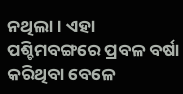ନଥିଲା। ଏହା ପଶ୍ଚିମବଙ୍ଗରେ ପ୍ରବଳ ବର୍ଷା କରିଥିବା ବେଳେ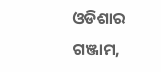ଓଡିଶାର ଗଞ୍ଜାମ,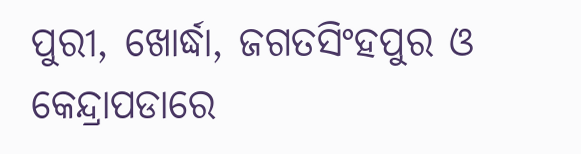ପୁରୀ, ଖୋର୍ଦ୍ଧା, ଜଗତସିଂହପୁର ଓ କେନ୍ଦ୍ରାପଡାରେ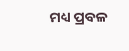ମଧ୍ୟ ପ୍ରବଳ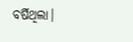ବର୍ଷିଥିଲା।